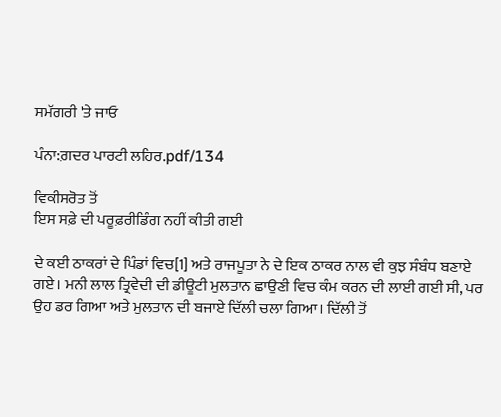ਸਮੱਗਰੀ 'ਤੇ ਜਾਓ

ਪੰਨਾ:ਗ਼ਦਰ ਪਾਰਟੀ ਲਹਿਰ.pdf/134

ਵਿਕੀਸਰੋਤ ਤੋਂ
ਇਸ ਸਫ਼ੇ ਦੀ ਪਰੂਫ਼ਰੀਡਿੰਗ ਨਹੀਂ ਕੀਤੀ ਗਈ

ਦੇ ਕਈ ਠਾਕਰਾਂ ਦੇ ਪਿੰਡਾਂ ਵਿਚ[1] ਅਤੇ ਰਾਜਪੂਤਾ ਨੇ ਦੇ ਇਕ ਠਾਕਰ ਨਾਲ ਵੀ ਕੁਝ ਸੰਬੰਧ ਬਣਾਏ ਗਏ। ਮਨੀ ਲਾਲ ਤ੍ਰਿਵੇਦੀ ਦੀ ਡੀਊਟੀ ਮੁਲਤਾਨ ਛਾਉਣੀ ਵਿਚ ਕੰਮ ਕਰਨ ਦੀ ਲਾਈ ਗਈ ਸੀ, ਪਰ ਉਹ ਡਰ ਗਿਆ ਅਤੇ ਮੁਲਤਾਨ ਦੀ ਬਜਾਏ ਦਿੱਲੀ ਚਲਾ ਗਿਆ। ਦਿੱਲੀ ਤੋਂ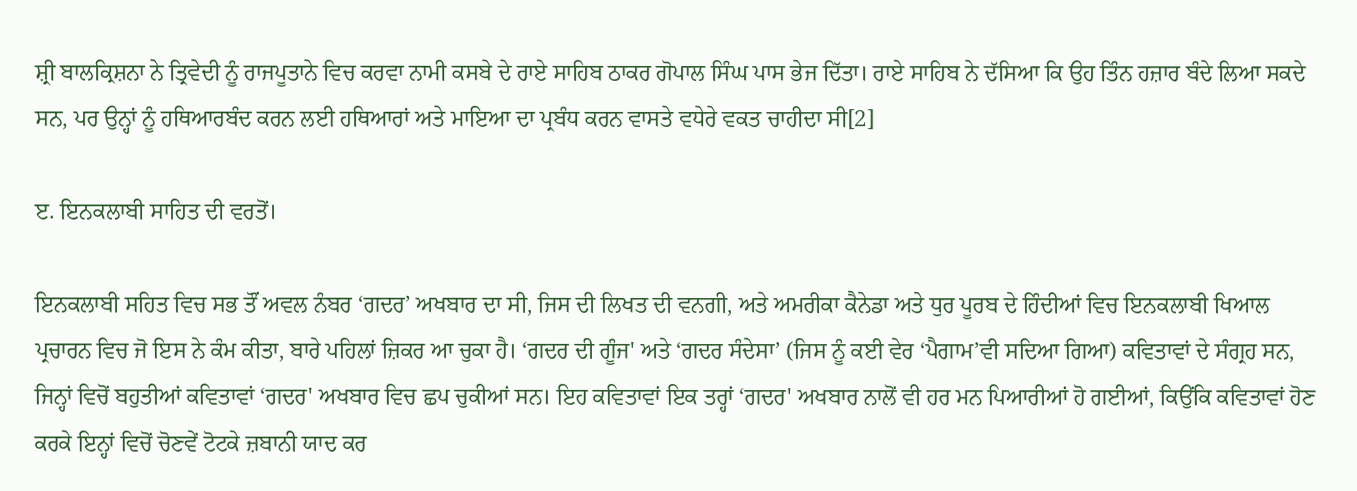ਸ਼੍ਰੀ ਬਾਲਕ੍ਰਿਸ਼ਨਾ ਨੇ ਤ੍ਰਿਵੇਦੀ ਨੂੰ ਰਾਜਪੂਤਾਨੇ ਵਿਚ ਕਰਵਾ ਨਾਮੀ ਕਸਬੇ ਦੇ ਰਾਏ ਸਾਹਿਬ ਠਾਕਰ ਗੋਪਾਲ ਸਿੰਘ ਪਾਸ ਭੇਜ ਦਿੱਤਾ। ਰਾਏ ਸਾਹਿਬ ਨੇ ਦੱਸਿਆ ਕਿ ਉਹ ਤਿੰਨ ਹਜ਼ਾਰ ਬੰਦੇ ਲਿਆ ਸਕਦੇ ਸਨ, ਪਰ ਉਨ੍ਹਾਂ ਨੂੰ ਹਥਿਆਰਬੰਦ ਕਰਨ ਲਈ ਹਥਿਆਰਾਂ ਅਤੇ ਮਾਇਆ ਦਾ ਪ੍ਰਬੰਧ ਕਰਨ ਵਾਸਤੇ ਵਧੇਰੇ ਵਕਤ ਚਾਹੀਦਾ ਸੀ[2]

ੲ. ਇਨਕਲਾਬੀ ਸਾਹਿਤ ਦੀ ਵਰਤੋਂ।

ਇਨਕਲਾਬੀ ਸਹਿਤ ਵਿਚ ਸਭ ਤੌਂ ਅਵਲ ਨੰਬਰ ‘ਗਦਰ’ ਅਖਬਾਰ ਦਾ ਸੀ, ਜਿਸ ਦੀ ਲਿਖਤ ਦੀ ਵਨਗੀ, ਅਤੇ ਅਮਰੀਕਾ ਕੈਨੇਡਾ ਅਤੇ ਧੁਰ ਪੂਰਬ ਦੇ ਹਿੰਦੀਆਂ ਵਿਚ ਇਨਕਲਾਬੀ ਖਿਆਲ ਪ੍ਰਚਾਰਨ ਵਿਚ ਜੋ ਇਸ ਨੇ ਕੰਮ ਕੀਤਾ, ਬਾਰੇ ਪਹਿਲਾਂ ਜ਼ਿਕਰ ਆ ਚੁਕਾ ਹੈ। ‘ਗਦਰ ਦੀ ਗੂੰਜ' ਅਤੇ ‘ਗਦਰ ਸੰਦੇਸਾ’ (ਜਿਸ ਨੂੰ ਕਈ ਵੇਰ ‘ਪੈਗਾਮ’ਵੀ ਸਦਿਆ ਗਿਆ) ਕਵਿਤਾਵਾਂ ਦੇ ਸੰਗ੍ਰਹ ਸਨ, ਜਿਨ੍ਹਾਂ ਵਿਚੋਂ ਬਹੁਤੀਆਂ ਕਵਿਤਾਵਾਂ ‘ਗਦਰ' ਅਖਬਾਰ ਵਿਚ ਛਪ ਚੁਕੀਆਂ ਸਨ। ਇਹ ਕਵਿਤਾਵਾਂ ਇਕ ਤਰ੍ਹਾਂ ‘ਗਦਰ' ਅਖਬਾਰ ਨਾਲੋਂ ਵੀ ਹਰ ਮਨ ਪਿਆਰੀਆਂ ਹੋ ਗਈਆਂ, ਕਿਉਂਕਿ ਕਵਿਤਾਵਾਂ ਹੋਣ ਕਰਕੇ ਇਨ੍ਹਾਂ ਵਿਚੋਂ ਚੋਣਵੇਂ ਟੋਟਕੇ ਜ਼ਬਾਨੀ ਯਾਦ ਕਰ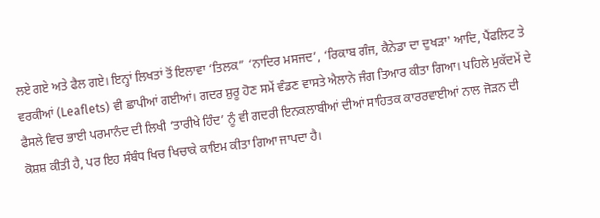ਲਏ ਗਏ ਅਤੇ ਫੈਲ ਗਏ। ਇਨ੍ਹਾਂ ਲਿਖਤਾਂ ਤੋਂ ਇਲਾਵਾ ‘ਤਿਲਕ” ‘ਨਾਦਿਰ ਮਸਜਦ’, ‘ਰਿਕਾਬ ਗੰਜ, ਕੈਨੇਡਾ ਦਾ ਦੁਖੜਾ' ਆਦਿ, ਪੈਂਫਲਿਟ ਤੇ ਵਰਕੀਆਂ (Leaflets) ਵੀ ਛਾਪੀਆਂ ਗਈਆਂ। ਗਦਰ ਸ਼ੁਰੂ ਹੋਣ ਸਮੇਂ ਵੰਡਣ ਵਾਸਤੇ ਐਲਾਨੇ ਜੰਗ ਤਿਆਰ ਕੀਤਾ ਗਿਆ। ਪਹਿਲੇ ਮੁਕੱਦਮੇਂ ਦੇ ਫੈਸਲੇ ਵਿਚ ਭਾਈ ਪਰਮਾਨੰਦ ਦੀ ਲਿਖੀ ‘ਤਾਰੀਖੇ ਹਿੰਦ’ ਨੂੰ ਵੀ ਗਦਰੀ ਇਨਕਲਾਬੀਆਂ ਦੀਆਂ ਸਾਹਿਤਕ ਕਾਰਰਵਾਈਆਂ ਨਾਲ ਜੋੜਨ ਦੀ ਕੋਸ਼ਸ਼ ਕੀਤੀ ਹੈ, ਪਰ ਇਹ ਸੰਬੰਧ ਖਿਚ ਖਿਚਾਕੇ ਕਾਇਮ ਕੀਤਾ ਗਿਆ ਜਾਪਦਾ ਹੈ।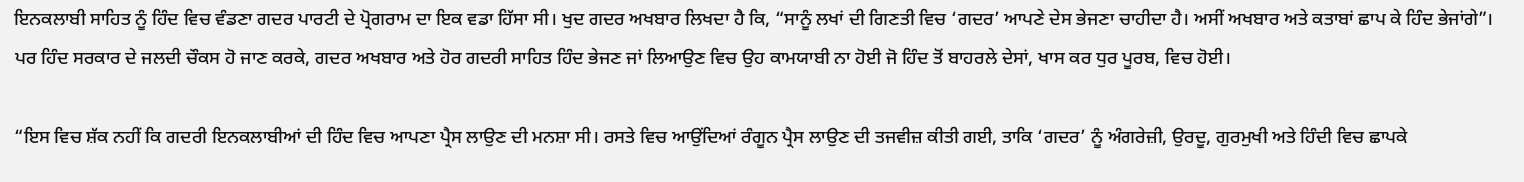ਇਨਕਲਾਬੀ ਸਾਹਿਤ ਨੂੰ ਹਿੰਦ ਵਿਚ ਵੰਡਣਾ ਗਦਰ ਪਾਰਟੀ ਦੇ ਪ੍ਰੋਗਰਾਮ ਦਾ ਇਕ ਵਡਾ ਹਿੱਸਾ ਸੀ। ਖੁਦ ਗਦਰ ਅਖਬਾਰ ਲਿਖਦਾ ਹੈ ਕਿ, “ਸਾਨੂੰ ਲਖਾਂ ਦੀ ਗਿਣਤੀ ਵਿਚ ‘ਗਦਰ’ ਆਪਣੇ ਦੇਸ ਭੇਜਣਾ ਚਾਹੀਦਾ ਹੈ। ਅਸੀਂ ਅਖਬਾਰ ਅਤੇ ਕਤਾਬਾਂ ਛਾਪ ਕੇ ਹਿੰਦ ਭੇਜਾਂਗੇ”। ਪਰ ਹਿੰਦ ਸਰਕਾਰ ਦੇ ਜਲਦੀ ਚੌਕਸ ਹੋ ਜਾਣ ਕਰਕੇ, ਗਦਰ ਅਖਬਾਰ ਅਤੇ ਹੋਰ ਗਦਰੀ ਸਾਹਿਤ ਹਿੰਦ ਭੇਜਣ ਜਾਂ ਲਿਆਉਣ ਵਿਚ ਉਹ ਕਾਮਯਾਬੀ ਨਾ ਹੋਈ ਜੋ ਹਿੰਦ ਤੋਂ ਬਾਹਰਲੇ ਦੇਸਾਂ, ਖਾਸ ਕਰ ਧੁਰ ਪੂਰਬ, ਵਿਚ ਹੋਈ।

“ਇਸ ਵਿਚ ਸ਼ੱਕ ਨਹੀਂ ਕਿ ਗਦਰੀ ਇਨਕਲਾਬੀਆਂ ਦੀ ਹਿੰਦ ਵਿਚ ਆਪਣਾ ਪ੍ਰੈਸ ਲਾਉਣ ਦੀ ਮਨਸ਼ਾ ਸੀ। ਰਸਤੇ ਵਿਚ ਆਉਂਦਿਆਂ ਰੰਗੂਨ ਪ੍ਰੈਸ ਲਾਉਣ ਦੀ ਤਜਵੀਜ਼ ਕੀਤੀ ਗਈ, ਤਾਕਿ ‘ਗਦਰ’ ਨੂੰ ਅੰਗਰੇਜ਼ੀ, ਉਰਦੂ, ਗੁਰਮੁਖੀ ਅਤੇ ਹਿੰਦੀ ਵਿਚ ਛਾਪਕੇ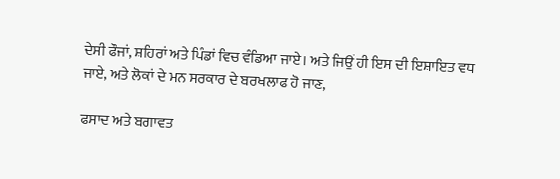ਦੇਸੀ ਫੌਜਾਂ, ਸ਼ਹਿਰਾਂ ਅਤੇ ਪਿੰਡਾਂ ਵਿਚ ਵੰਡਿਆ ਜਾਏ। ਅਤੇ ਜਿਉਂ ਹੀ ਇਸ ਦੀ ਇਸ਼ਾਇਤ ਵਧ ਜਾਏ, ਅਤੇ ਲੋਕਾਂ ਦੇ ਮਨ ਸਰਕਾਰ ਦੇ ਬਰਖਲਾਫ ਹੋ ਜਾਣ,

ਫਸਾਦ ਅਤੇ ਬਗਾਵਤ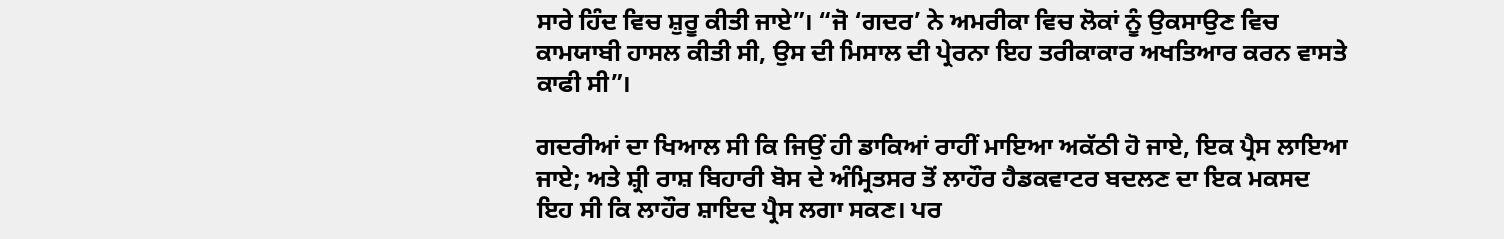ਸਾਰੇ ਹਿੰਦ ਵਿਚ ਸ਼ੁਰੂ ਕੀਤੀ ਜਾਏ”। “ਜੋ ‘ਗਦਰ’ ਨੇ ਅਮਰੀਕਾ ਵਿਚ ਲੋਕਾਂ ਨੂੰ ਉਕਸਾਉਣ ਵਿਚ ਕਾਮਯਾਬੀ ਹਾਸਲ ਕੀਤੀ ਸੀ, ਉਸ ਦੀ ਮਿਸਾਲ ਦੀ ਪ੍ਰੇਰਨਾ ਇਹ ਤਰੀਕਾਕਾਰ ਅਖਤਿਆਰ ਕਰਨ ਵਾਸਤੇ ਕਾਫੀ ਸੀ”।

ਗਦਰੀਆਂ ਦਾ ਖਿਆਲ ਸੀ ਕਿ ਜਿਉਂ ਹੀ ਡਾਕਿਆਂ ਰਾਹੀਂ ਮਾਇਆ ਅਕੱਠੀ ਹੋ ਜਾਏ, ਇਕ ਪ੍ਰੈਸ ਲਾਇਆ ਜਾਏ; ਅਤੇ ਸ਼੍ਰੀ ਰਾਸ਼ ਬਿਹਾਰੀ ਬੋਸ ਦੇ ਅੰਮ੍ਰਿਤਸਰ ਤੋਂ ਲਾਹੌਰ ਹੈਡਕਵਾਟਰ ਬਦਲਣ ਦਾ ਇਕ ਮਕਸਦ ਇਹ ਸੀ ਕਿ ਲਾਹੌਰ ਸ਼ਾਇਦ ਪ੍ਰੈਸ ਲਗਾ ਸਕਣ। ਪਰ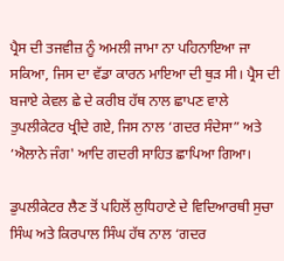ਪ੍ਰੈਸ ਦੀ ਤਜਵੀਜ਼ ਨੂੰ ਅਮਲੀ ਜਾਮਾ ਨਾ ਪਹਿਨਾਇਆ ਜਾ ਸਕਿਆ, ਜਿਸ ਦਾ ਵੱਡਾ ਕਾਰਨ ਮਾਇਆ ਦੀ ਥੁੜ ਸੀ। ਪ੍ਰੈਸ ਦੀ ਬਜਾਏ ਕੇਵਲ ਛੇ ਦੇ ਕਰੀਬ ਹੱਥ ਨਾਲ ਛਾਪਣ ਵਾਲੇ ਤੁਪਲੀਕੇਟਰ ਖ੍ਰੀਦੇ ਗਏ, ਜਿਸ ਨਾਲ ‘ਗਦਰ ਸੰਦੇਸਾ” ਅਤੇ ‘ਐਲਾਨੇ ਜੰਗ' ਆਦਿ ਗਦਰੀ ਸਾਹਿਤ ਛਾਪਿਆ ਗਿਆ।

ਡੁਪਲੀਕੇਟਰ ਲੈਣ ਤੋਂ ਪਹਿਲੋਂ ਲੁਧਿਹਾਣੇ ਦੇ ਵਿਦਿਆਰਥੀ ਸੁਚਾ ਸਿੰਘ ਅਤੇ ਕਿਰਪਾਲ ਸਿੰਘ ਹੱਥ ਨਾਲ ‘ਗਦਰ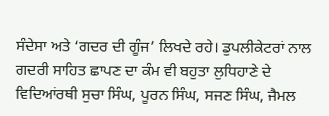ਸੰਦੇਸਾ ਅਤੇ ‘ਗਦਰ ਦੀ ਗੂੰਜ’ ਲਿਖਦੇ ਰਹੇ। ਡੁਪਲੀਕੇਟਰਾਂ ਨਾਲ ਗਦਰੀ ਸਾਹਿਤ ਛਾਪਣ ਦਾ ਕੰਮ ਵੀ ਬਹੁਤਾ ਲੁਧਿਹਾਣੇ ਦੇ ਵਿਦਿਆਂਰਥੀ ਸੁਚਾ ਸਿੰਘ, ਪੂਰਨ ਸਿੰਘ, ਸਜਣ ਸਿੰਘ, ਜੈਮਲ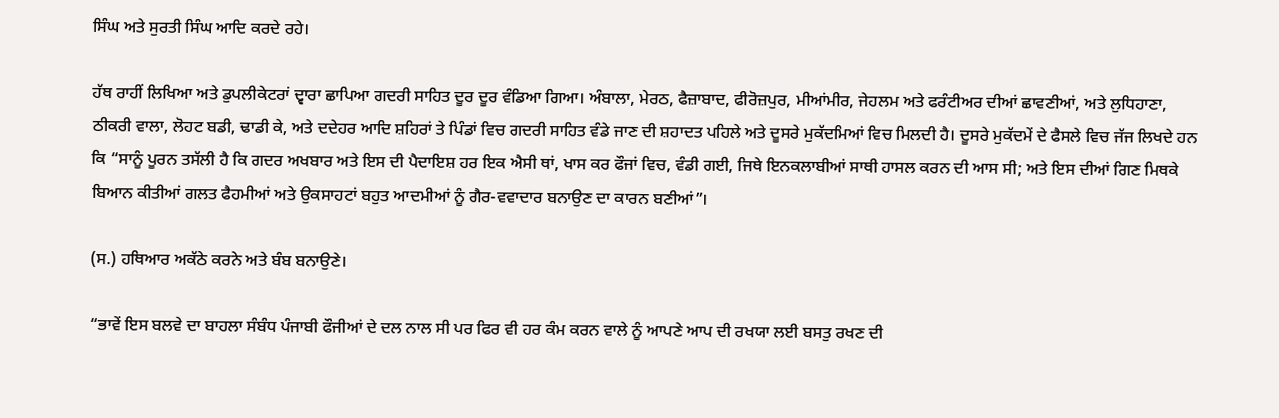ਸਿੰਘ ਅਤੇ ਸੁਰਤੀ ਸਿੰਘ ਆਦਿ ਕਰਦੇ ਰਹੇ।

ਹੱਥ ਰਾਹੀਂ ਲਿਖਿਆ ਅਤੇ ਡੁਪਲੀਕੇਟਰਾਂ ਦ੍ਵਾਰਾ ਛਾਪਿਆ ਗਦਰੀ ਸਾਹਿਤ ਦੂਰ ਦੂਰ ਵੰਡਿਆ ਗਿਆ। ਅੰਬਾਲਾ, ਮੇਰਠ, ਫੈਜ਼ਾਬਾਦ, ਫੀਰੋਜ਼ਪੁਰ, ਮੀਆਂਮੀਰ, ਜੇਹਲਮ ਅਤੇ ਫਰੰਟੀਅਰ ਦੀਆਂ ਛਾਵਣੀਆਂ, ਅਤੇ ਲੁਧਿਹਾਣਾ, ਠੀਕਰੀ ਵਾਲਾ, ਲੋਹਟ ਬਡੀ, ਢਾਡੀ ਕੇ, ਅਤੇ ਦਦੇਹਰ ਆਦਿ ਸ਼ਹਿਰਾਂ ਤੇ ਪਿੰਡਾਂ ਵਿਚ ਗਦਰੀ ਸਾਹਿਤ ਵੰਡੇ ਜਾਣ ਦੀ ਸ਼ਹਾਦਤ ਪਹਿਲੇ ਅਤੇ ਦੂਸਰੇ ਮੁਕੱਦਮਿਆਂ ਵਿਚ ਮਿਲਦੀ ਹੈ। ਦੂਸਰੇ ਮੁਕੱਦਮੇਂ ਦੇ ਫੈਸਲੇ ਵਿਚ ਜੱਜ ਲਿਖਦੇ ਹਨ ਕਿ “ਸਾਨੂੰ ਪੂਰਨ ਤਸੱਲੀ ਹੈ ਕਿ ਗਦਰ ਅਖਬਾਰ ਅਤੇ ਇਸ ਦੀ ਪੈਦਾਇਸ਼ ਹਰ ਇਕ ਐਸੀ ਥਾਂ, ਖਾਸ ਕਰ ਫੌਜਾਂ ਵਿਚ, ਵੰਡੀ ਗਈ, ਜਿਥੇ ਇਨਕਲਾਬੀਆਂ ਸਾਥੀ ਹਾਸਲ ਕਰਨ ਦੀ ਆਸ ਸੀ; ਅਤੇ ਇਸ ਦੀਆਂ ਗਿਣ ਮਿਥਕੇ ਬਿਆਨ ਕੀਤੀਆਂ ਗਲਤ ਫੈਹਮੀਆਂ ਅਤੇ ਉਕਸਾਹਟਾਂ ਬਹੁਤ ਆਦਮੀਆਂ ਨੂੰ ਗੈਰ-ਵਵਾਦਾਰ ਬਨਾਉਣ ਦਾ ਕਾਰਨ ਬਣੀਆਂ”।

(ਸ.) ਹਥਿਆਰ ਅਕੱਠੇ ਕਰਨੇ ਅਤੇ ਬੰਬ ਬਨਾਉਣੇ।

“ਭਾਵੇਂ ਇਸ ਬਲਵੇ ਦਾ ਬਾਹਲਾ ਸੰਬੰਧ ਪੰਜਾਬੀ ਫੌਜੀਆਂ ਦੇ ਦਲ ਨਾਲ ਸੀ ਪਰ ਫਿਰ ਵੀ ਹਰ ਕੰਮ ਕਰਨ ਵਾਲੇ ਨੂੰ ਆਪਣੇ ਆਪ ਦੀ ਰਖਯਾ ਲਈ ਬਸਤੁ ਰਖਣ ਦੀ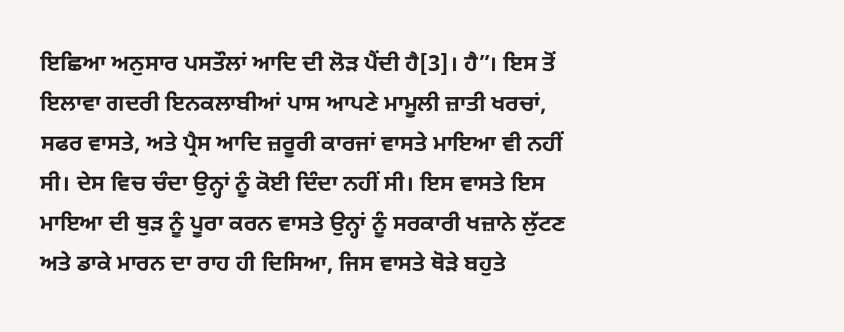ਇਛਿਆ ਅਨੁਸਾਰ ਪਸਤੌਲਾਂ ਆਦਿ ਦੀ ਲੋੜ ਪੈਂਦੀ ਹੈ[3]। ਹੈ”। ਇਸ ਤੋਂ ਇਲਾਵਾ ਗਦਰੀ ਇਨਕਲਾਬੀਆਂ ਪਾਸ ਆਪਣੇ ਮਾਮੂਲੀ ਜ਼ਾਤੀ ਖਰਚਾਂ, ਸਫਰ ਵਾਸਤੇ, ਅਤੇ ਪ੍ਰੈਸ ਆਦਿ ਜ਼ਰੂਰੀ ਕਾਰਜਾਂ ਵਾਸਤੇ ਮਾਇਆ ਵੀ ਨਹੀਂ ਸੀ। ਦੇਸ ਵਿਚ ਚੰਦਾ ਉਨ੍ਹਾਂ ਨੂੰ ਕੋਈ ਦਿੰਦਾ ਨਹੀਂ ਸੀ। ਇਸ ਵਾਸਤੇ ਇਸ ਮਾਇਆ ਦੀ ਥੁੜ ਨੂੰ ਪੂਰਾ ਕਰਨ ਵਾਸਤੇ ਉਨ੍ਹਾਂ ਨੂੰ ਸਰਕਾਰੀ ਖਜ਼ਾਨੇ ਲੁੱਟਣ ਅਤੇ ਡਾਕੇ ਮਾਰਨ ਦਾ ਰਾਹ ਹੀ ਦਿਸਿਆ, ਜਿਸ ਵਾਸਤੇ ਥੋੜੇ ਬਹੁਤੇ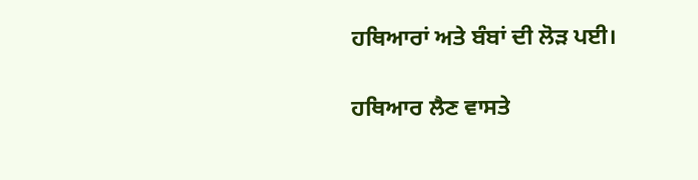ਹਥਿਆਰਾਂ ਅਤੇ ਬੰਬਾਂ ਦੀ ਲੋੜ ਪਈ।

ਹਥਿਆਰ ਲੈਣ ਵਾਸਤੇ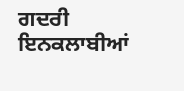ਗਦਰੀ ਇਨਕਲਾਬੀਆਂ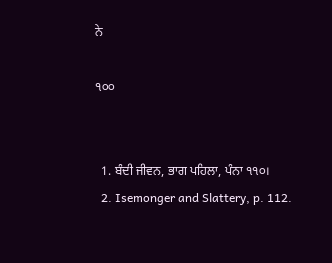ਨੇ

੧੦੦


  1. ਬੰਦੀ ਜੀਵਨ, ਭਾਗ ਪਹਿਲਾ, ਪੰਨਾ ੧੧੦।
  2. Isemonger and Slattery, p. 112.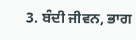3. ਬੰਦੀ ਜੀਵਨ, ਭਾਗ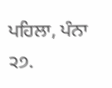ਪਹਿਲਾ, ਪੰਨਾ ੨੭.